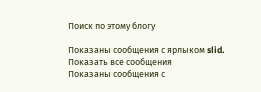Поиск по этому блогу

Показаны сообщения с ярлыком slid. Показать все сообщения
Показаны сообщения с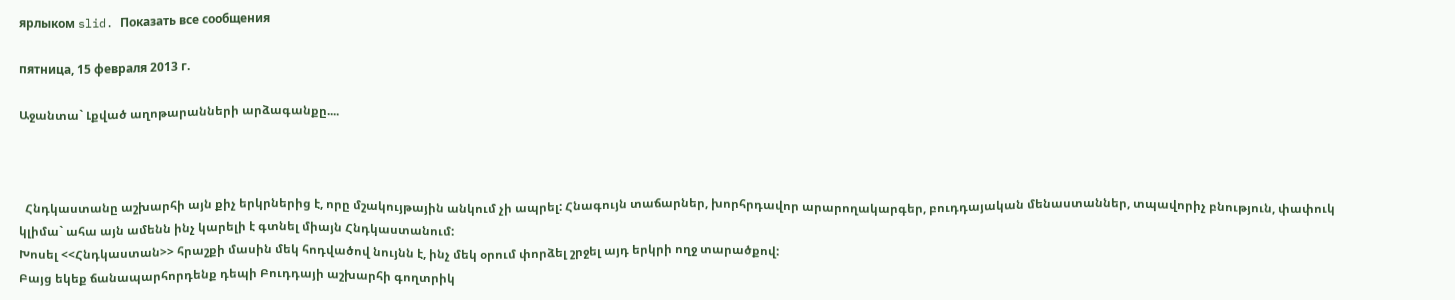ярлыком slid. Показать все сообщения

пятница, 15 февраля 2013 г.

Աջանտա` Լքված աղոթարանների արձագանքը....



  Հնդկաստանը աշխարհի այն քիչ երկրներից է, որը մշակույթային անկում չի ապրել: Հնագույն տաճարներ, խորհրդավոր արարողակարգեր, բուդդայական մենաստաններ, տպավորիչ բնություն, փափուկ կլիմա` ահա այն ամենն ինչ կարելի է գտնել միայն Հնդկաստանում:
Խոսել <<Հնդկաստան>> հրաշքի մասին մեկ հոդվածով նույնն է, ինչ մեկ օրում փորձել շրջել այդ երկրի ողջ տարածքով:
Բայց եկեք ճանապարհորդենք դեպի Բուդդայի աշխարհի գողտրիկ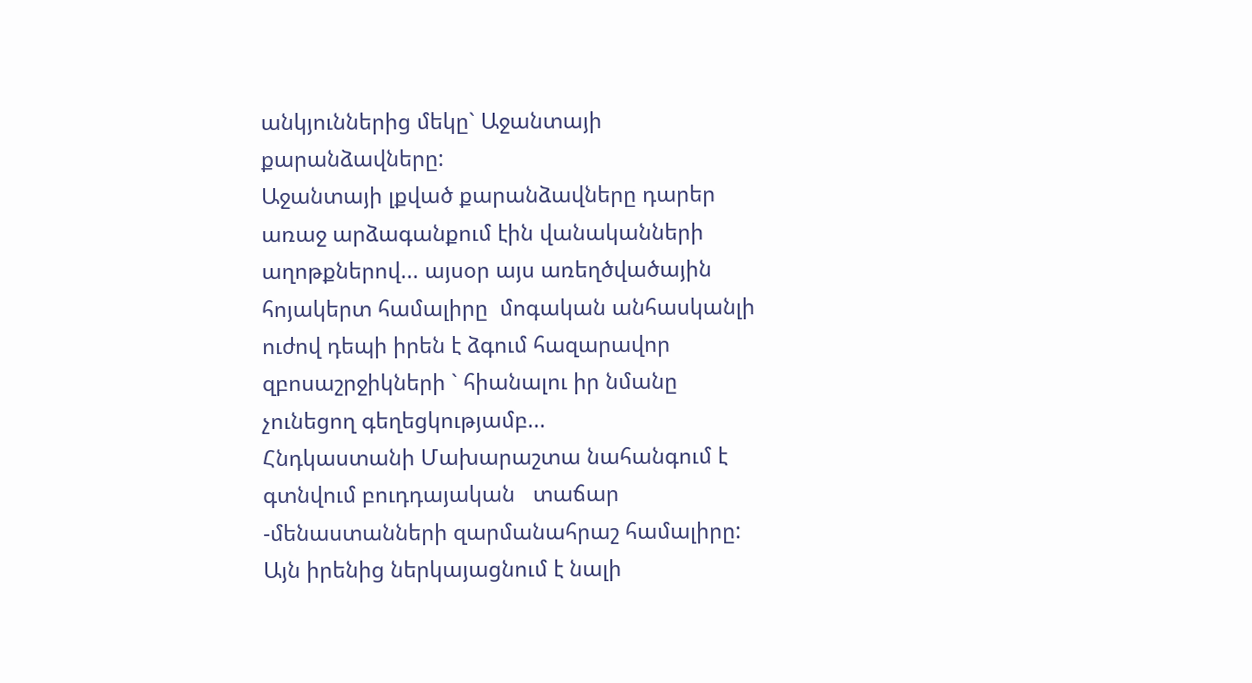անկյուններից մեկը` Աջանտայի քարանձավները:
Աջանտայի լքված քարանձավները դարեր առաջ արձագանքում էին վանականների աղոթքներով... այսօր այս առեղծվածային հոյակերտ համալիրը  մոգական անհասկանլի ուժով դեպի իրեն է ձգում հազարավոր զբոսաշրջիկների ` հիանալու իր նմանը չունեցող գեղեցկությամբ...
Հնդկաստանի Մախարաշտա նահանգում է գտնվում բուդդայական   տաճար -մենաստանների զարմանահրաշ համալիրը: Այն իրենից ներկայացնում է նալի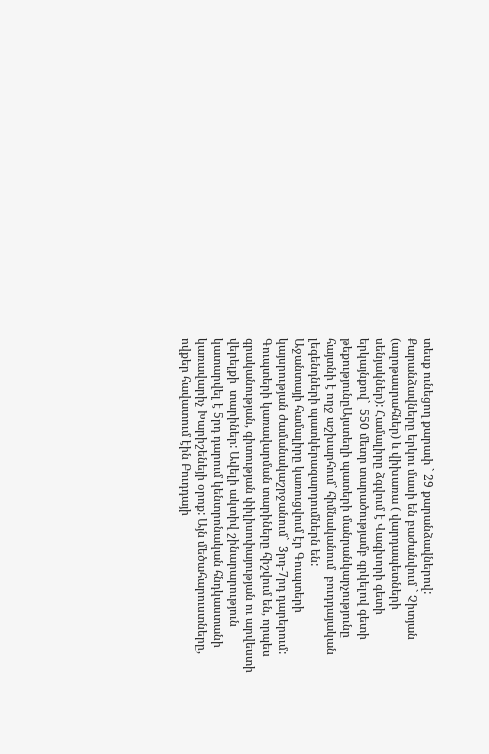տեսք ունեցող քարափ ` 29 քարանձավներով: Քարանձավները երկու մասի են բաժանվում ` Չիտյան (աղոթասրահներ) և վիխառա ( վարդապետների սենյակներ): Համալիրը ձգվում է Վագխորի գետի երկայնքով`  550 մետր տարածությամբ գրկելով գետի թեքությունըԱյստեղի պատերի մանրանկարչությունը հայտնի է ողջ աշխարհում` հիմնականում  բուդդայական լեգենդների պատկերազարդումներն են:
Աջանտայի համալիրը կառուցվում էր Գուպտերի կայսրության ժամանակաշրջանում`  3րդ-7րդ դարերում: Գուպտերի կառավարման տարիները հիշվում են, որպես գրականության, գիտության փիլիսոփայության ու արվեստի վերելքի  տարիներ: Ավելի ակտիվ շինարարություն կատարվել է 5րդ դարում կենտրոնական հնդկաստանի կառավարիչ Խարիշենեյի օրոք: Այն մեծահարուստները, ովքեր հավատում էին Բուդդայի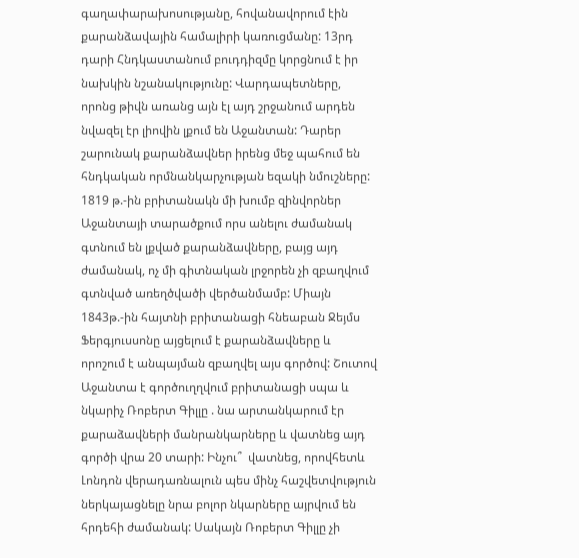գաղափարախոսությանը, հովանավորում էին քարանձավային համալիրի կառուցմանը: 13րդ դարի Հնդկաստանում բուդդիզմը կորցնում է իր նախկին նշանակությունը: Վարդապետները, որոնց թիվն առանց այն էլ այդ շրջանում արդեն նվազել էր լիովին լքում են Աջանտան: Դարեր շարունակ քարանձավներ իրենց մեջ պահում են հնդկական որմնանկարչության եզակի նմուշները:
1819 թ.-ին բրիտանակն մի խումբ զինվորներ Աջանտայի տարածքում որս անելու ժամանակ գտնում են լքված քարանձավները, բայց այդ ժամանակ, ոչ մի գիտնական լրջորեն չի զբաղվում գտնված առեղծվածի վերծանմամբ: Միայն 1843թ.-ին հայտնի բրիտանացի հնեաբան Ջեյմս Ֆերգյուսսոնը այցելում է քարանձավները և որոշում է անպայման զբաղվել այս գործով: Շուտով  Աջանտա է գործուղղվում բրիտանացի սպա և նկարիչ Ռոբերտ Գիլլը . նա արտանկարում էր քարաձավների մանրանկարները և վատնեց այդ գործի վրա 20 տարի: Ինչու՞  վատնեց, որովհետև Լոնդոն վերադառնալուն պես մինչ հաշվետվություն ներկայացնելը նրա բոլոր նկարները այրվում են հրդեհի ժամանակ: Սակայն Ռոբերտ Գիլլը չի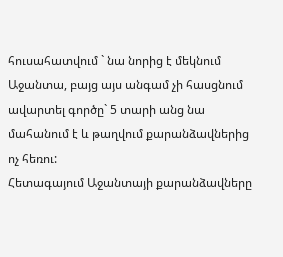հուսահատվում ` նա նորից է մեկնում Աջանտա, բայց այս անգամ չի հասցնում ավարտել գործը` 5 տարի անց նա մահանում է և թաղվում քարանձավներից ոչ հեռու:
Հետագայում Աջանտայի քարանձավները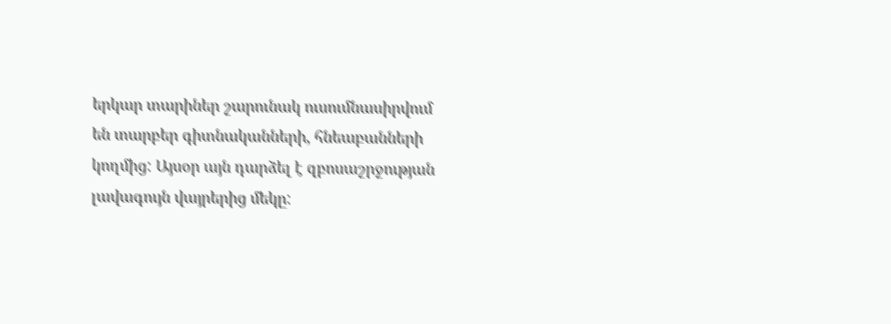երկար տարիներ շարունակ ուսումնասիրվում են տարբեր գիտնականների, հնեաբանների կողմից: Այսօր այն դարձել է զբոսաշրջության լավագույն վայրերից մեկը: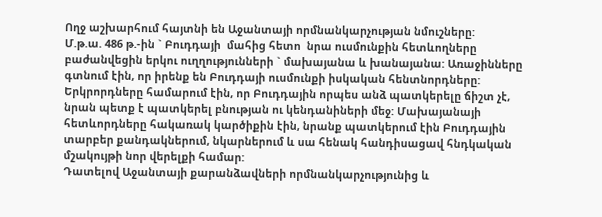Ողջ աշխարհում հայտնի են Աջանտայի որմնանկարչության նմուշները:
Մ.թ.ա. 486 թ.-ին ` Բուդդայի  մահից հետո  նրա ուսմունքին հետևողները բաժանվեցին երկու ուղղությունների ` մախայանա և խանայանա: Առաջինները գտնում էին, որ իրենք են Բուդդայի ուսմունքի իսկական հենտնորդները: Երկրորդները համարում էին, որ Բուդդային որպես անձ պատկերելը ճիշտ չէ, նրան պետք է պատկերել բնության ու կենդանիների մեջ: Մախայանայի հետևորդները հակառակ կարծիքին էին, նրանք պատկերում էին Բուդդային տարբեր քանդակներում, նկարներում և սա հենակ հանդիսացավ հնդկական մշակույթի նոր վերելքի համար:
Դատելով Աջանտայի քարանձավների որմնանկարչությունից և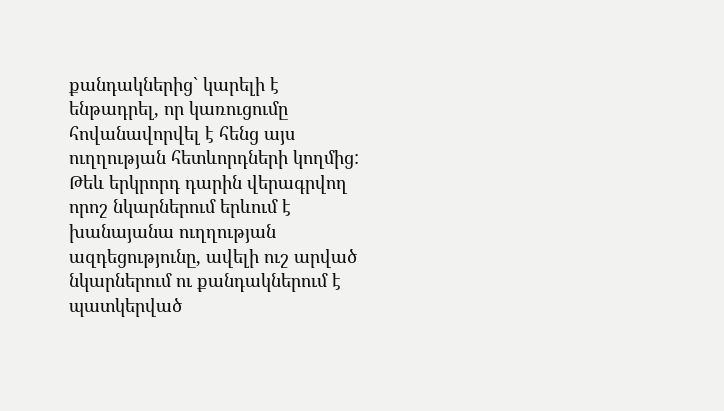քանդակներից` կարելի է ենթադրել, որ կառուցումը հովանավորվել է հենց այս ուղղության հետևորդների կողմից: Թեև երկրորդ դարին վերագրվող որոշ նկարներում երևում է խանայանա ուղղության ազդեցությունը, ավելի ուշ արված նկարներում ու քանդակներում է պատկերված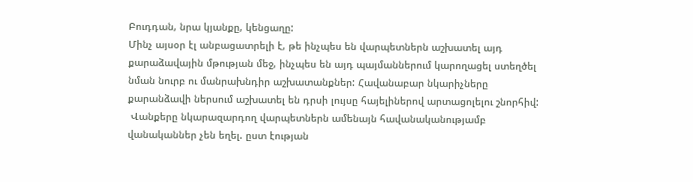Բուդդան, նրա կյանքը, կենցաղը:
Մինչ այսօր էլ անբացատրելի է, թե ինչպես են վարպետներն աշխատել այդ քարաձավային մթության մեջ, ինչպես են այդ պայմաններում կարողացել ստեղծել նման նուրբ ու մանրախնդիր աշխատանքներ: Հավանաբար նկարիչները քարանձավի ներսում աշխատել են դրսի լույսը հայելիներով արտացոլելու շնորհիվ:
 Վանքերը նկարազարդող վարպետներն ամենայն հավանականությամբ վանականներ չեն եղել. ըստ էության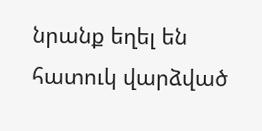նրանք եղել են հատուկ վարձված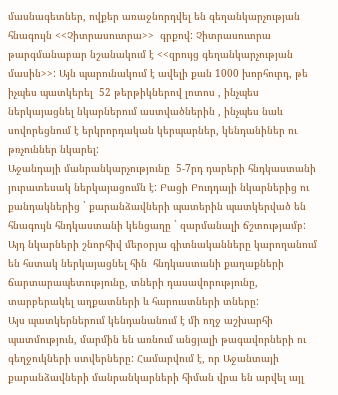մասնագետներ, ովքեր առաջնորդվել են գեղանկարչության հնագույն <<Չիտրասուտրա>>  գրքով: Չիտրասուտրա թարգմանաբար նշանակում է <<զրույց գեղանկարչության մասին>>: Այն պարունակում է ավելի քան 1000 խորհուրդ, թե իչպես պատկերել  52 թերթիկներով լոտոս , ինչպես ներկայացնել նկարներում աստվածներին , ինչպես նաև սովորեցնում է երկրորդական կերպարներ, կենդանիներ ու թռչուններ նկարել:
Աջանդայի մանրանկարչությունը  5-7րդ դարերի հնդկաստանի յուրատեսակ ներկայացումն է: Բացի Բուդդայի նկարներից ու քանդակներից ` քարանձավների պատերին պատկերված են հնագույն հնդկաստանի կենցաղը ` զարմանալի ճշտությամբ: Այդ նկարների շնորհիվ մերօրյա գիտնականները կարողանում են հստակ ներկայացնել հին  հնդկաստանի քաղաքների ճարտարապետությունը, տների դասավորությունը, տարբերակել աղքատների և հարուստների տները:
Այս պատկերներում կենդանանում է մի ողջ աշխարհի պատմություն, մարմին են առնում անցյալի թագավորների ու գեղջուկների ստվերները: Համարվում է, որ Աջանտայի քարանձավների մանրանկարների հիման վրա են արվել այլ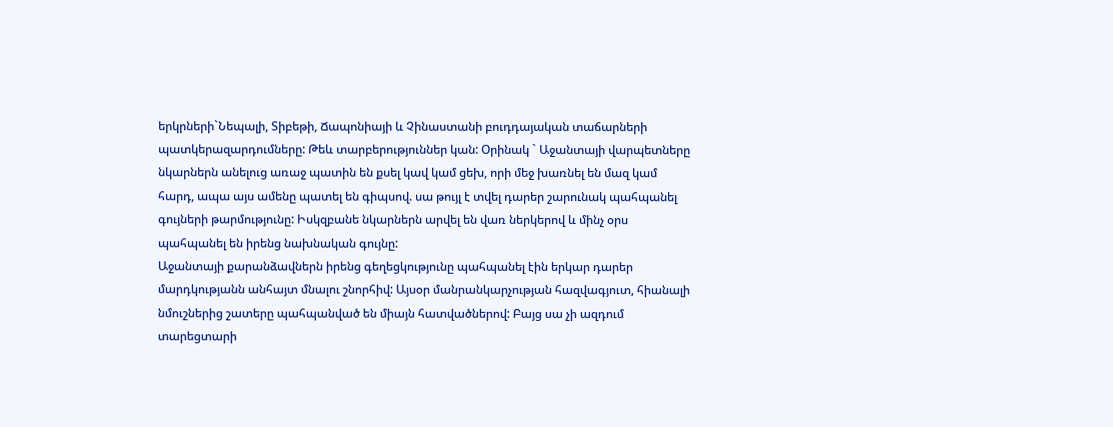երկրների`Նեպալի, Տիբեթի, Ճապոնիայի և Չինաստանի բուդդայական տաճարների պատկերազարդումները: Թեև տարբերություններ կան: Օրինակ ` Աջանտայի վարպետները նկարներն անելուց առաջ պատին են քսել կավ կամ ցեխ, որի մեջ խառնել են մազ կամ հարդ, ապա այս ամենը պատել են գիպսով. սա թույլ է տվել դարեր շարունակ պահպանել գույների թարմությունը: Իսկզբանե նկարներն արվել են վառ ներկերով և մինչ օրս պահպանել են իրենց նախնական գույնը:
Աջանտայի քարանձավներն իրենց գեղեցկությունը պահպանել էին երկար դարեր մարդկությանն անհայտ մնալու շնորհիվ: Այսօր մանրանկարչության հազվագյուտ, հիանալի նմուշներից շատերը պահպանված են միայն հատվածներով: Բայց սա չի ազդում տարեցտարի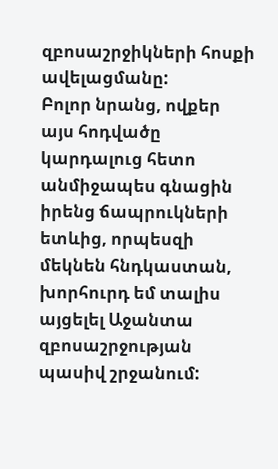զբոսաշրջիկների հոսքի ավելացմանը:
Բոլոր նրանց, ովքեր այս հոդվածը կարդալուց հետո անմիջապես գնացին իրենց ճապրուկների ետևից, որպեսզի մեկնեն հնդկաստան, խորհուրդ եմ տալիս այցելել Աջանտա զբոսաշրջության պասիվ շրջանում: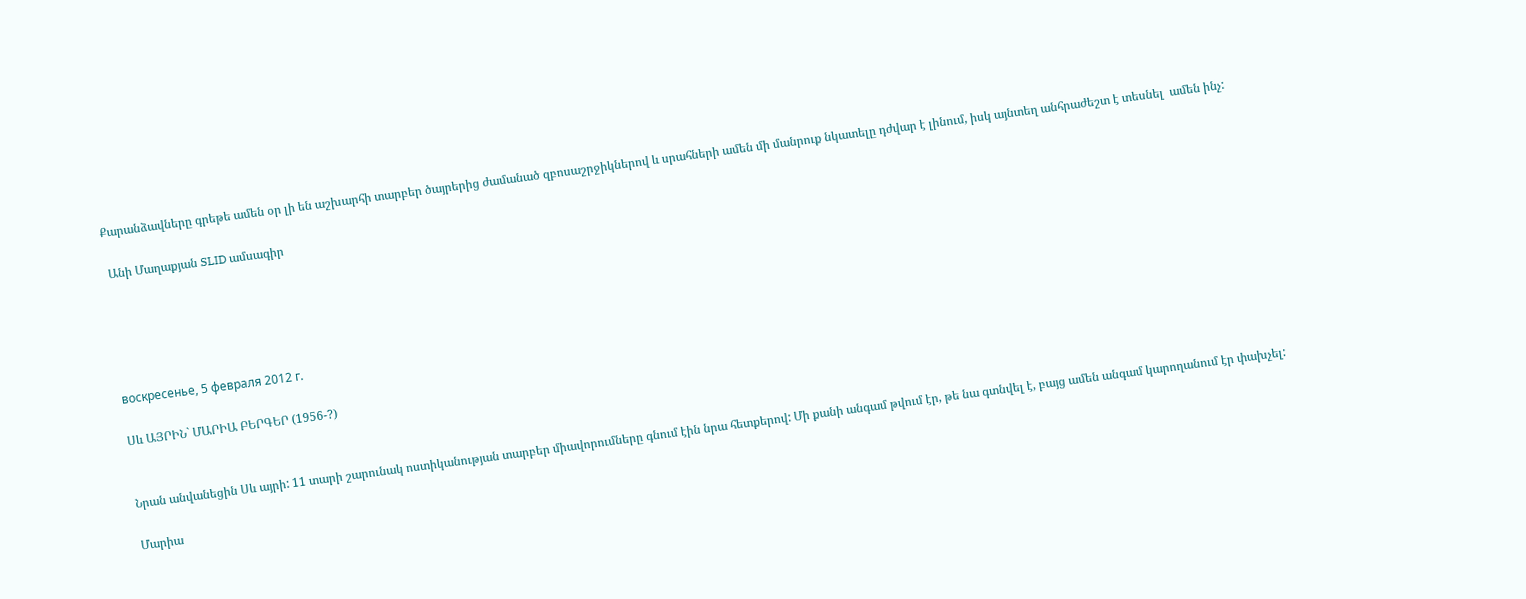Քարանձավները գրեթե ամեն օր լի են աշխարհի տարբեր ծայրերից ժամանած զբոսաշրջիկներով և սրահների ամեն մի մանրուք նկատելը դժվար է լինում, իսկ այնտեղ անհրաժեշտ է տեսնել  ամեն ինչ:

 Անի Մաղաքյան SLID ամսագիր





воскресенье, 5 февраля 2012 г.

Սև ԱՅՐԻՆ` ՄԱՐԻԱ ԲԵՐԳԵՐ (1956-?)


Նրան անվանեցին Սև այրի: 11 տարի շարունակ ոստիկանության տարբեր միավորումները գնում էին նրա հետքերով: Մի քանի անգամ թվում էր, թե նա գտնվել է, բայց ամեն անգամ կարողանում էր փախչել:

Մարիա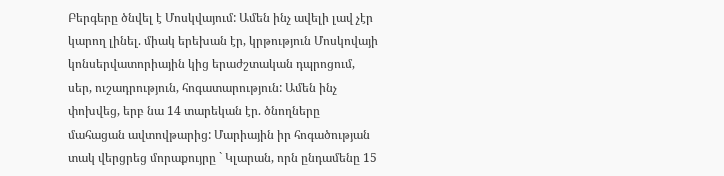Բերգերը ծնվել է Մոսկվայում: Ամեն ինչ ավելի լավ չէր կարող լինել. միակ երեխան էր, կրթություն Մոսկովայի կոնսերվատորիային կից երաժշտական դպրոցում, սեր, ուշադրություն, հոգատարություն: Ամեն ինչ փոխվեց, երբ նա 14 տարեկան էր. ծնողները մահացան ավտովթարից: Մարիային իր հոգածության տակ վերցրեց մորաքույրը ` Կլարան, որն ընդամենը 15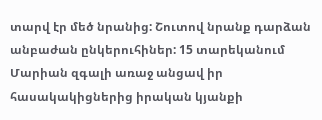տարվ էր մեծ նրանից: Շուտով նրանք դարձան անբաժան ընկերուհիներ: 15 տարեկանում Մարիան զգալի առաջ անցավ իր հասակակիցներից իրական կյանքի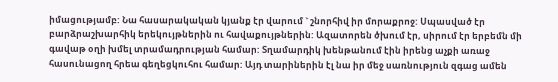իմացությամբ: Նա հասարակական կյանք էր վարում ` շնորհիվ իր մորաքրոջ: Սպասված էր բարձրաշխարհիկ երեկույթներին ու հավաքույթներին: Ազատորեն ծխում էր, սիրում էր երբեմն մի գավաթ օղի խմել տրամադրության համար: Տղամարդիկ խենթանում էին իրենց աչքի առաջ հասունացող հրեա գեղեցկուհու համար: Այդ տարիներին էլ նա իր մեջ սառնություն զգաց ամեն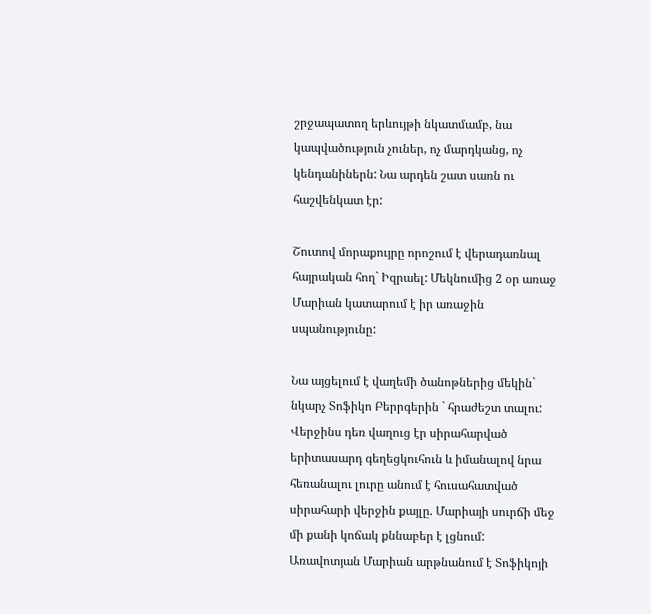շրջապատող երևույթի նկատմամբ, նա կապվածություն չուներ, ոչ մարդկանց, ոչ կենդանիներն: Նա արդեն շատ սառն ու հաշվենկատ էր:

Շուտով մորաքույրը որոշում է վերադառնալ հայրական հող` Իզրաել: Մեկնումից 2 օր առաջ Մարիան կատարում է իր առաջին սպանությունը:

Նա այցելում է վաղեմի ծանոթներից մեկին` նկարչ Տոֆիկո Բերրգերին ` հրաժեշտ տալու: Վերջինս դեռ վաղուց էր սիրահարված երիտասարդ գեղեցկուհուն և իմանալով նրա հեռանալու լուրը անում է հուսահատված սիրահարի վերջին քայլը. Մարիայի սուրճի մեջ մի քանի կոճակ քննաբեր է լցնում: Առավոտյան Մարիան արթնանում է Տոֆիկոյի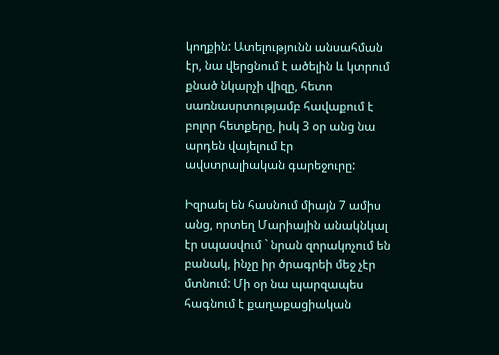կողքին: Ատելությունն անսահման էր, նա վերցնում է ածելին և կտրում քնած նկարչի վիզը, հետո սառնասրտությամբ հավաքում է բոլոր հետքերը, իսկ 3 օր անց նա արդեն վայելում էր ավստրալիական գարեջուրը:

Իզրաել են հասնում միայն 7 ամիս անց, որտեղ Մարիային անակնկալ էր սպասվում ` նրան զորակոչում են բանակ, ինչը իր ծրագրեի մեջ չէր մտնում: Մի օր նա պարզապես հագնում է քաղաքացիական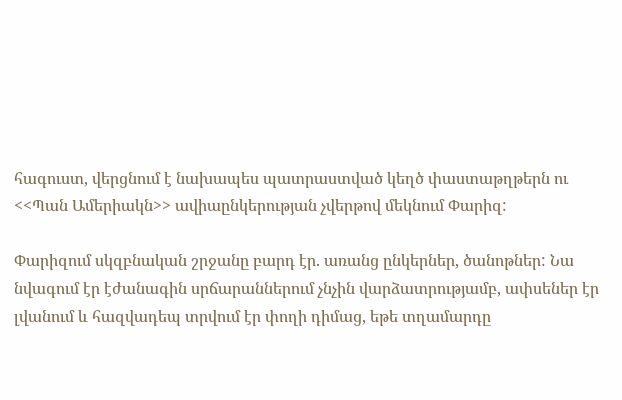հագուստ, վերցնում է նախապես պատրաստված կեղծ փաստաթղթերն ու <<Պան Ամերիակն>> ավիաընկերության չվերթով մեկնում Փարիզ:

Փարիզում սկզբնական շրջանը բարդ էր. առանց ընկերներ, ծանոթներ: Նա նվագում էր էժանագին սրճարաններում չնչին վարձատրությամբ, ափսեներ էր լվանում և հազվադեպ տրվում էր փողի դիմաց, եթե տղամարդը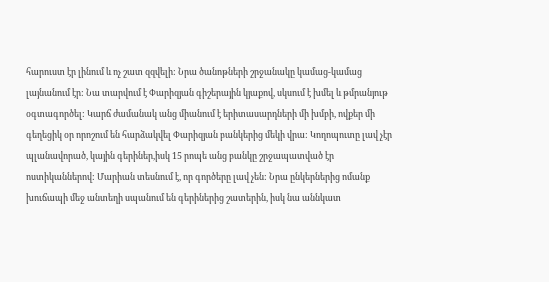հարուստ էր լինում և ոչ շատ զզվելի: Նրա ծանոթների շրջանակը կամաց-կամաց լայնանում էր: Նա տարվում է Փարիզյան գիշերային կյաքով, սկսում է խմել և թմրանյութ օգտագործել: Կարճ ժամանակ անց միանում է երիտասարդների մի խմբի, ովքեր մի գեղեցիկ օր որոշում են հարձակվել Փարիզյան բանկերից մեկի վրա: Կողոպուտը լավ չէր պլանավորած, կային գերիներ,իսկ 15 րոպե անց բանկը շրջապատված էր ոստիկաններով: Մարիան տեսնում է, որ գործերը լավ չեն: Նրա ընկերներից ոմանք խուճապի մեջ անտեղի սպանում են գերիներից շատերին, իսկ նա աննկատ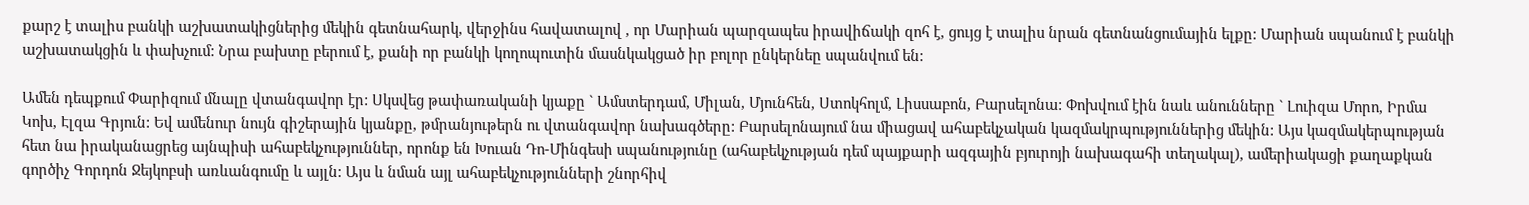քարշ է տալիս բանկի աշխատակիցներից մեկին գետնահարկ, վերջինս հավատալով , որ Մարիան պարզապես իրավիճակի զոհ է, ցույց է տալիս նրան գետնանցումային ելքը: Մարիան սպանում է բանկի աշխատակցին և փախչում: Նրա բախտը բերում է, քանի որ բանկի կողոպուտին մասնկակցած իր բոլոր ընկերնեը սպանվում են:

Ամեն դեպքում Փարիզում մնալը վտանգավոր էր: Սկսվեց թափառականի կյաքը ` Ամստերդամ, Միլան, Մյունհեն, Ստոկհոլմ, Լիսսաբոն, Բարսելոնա: Փոխվում էին նաև անունները ` Լուիզա Մորո, Իրմա Կոխ, Էլզա Գրյուն: Եվ ամենուր նույն գիշերային կյանքը, թմրանյութերն ու վտանգավոր նախագծերը: Բարսելոնայում նա միացավ ահաբեկչական կազմակրպություններից մեկին: Այս կազմակերպության հետ նա իրականացրեց այնպիսի ահաբեկչություններ, որոնք են Խուան Դո-Մինգեսի սպանությունը (ահաբեկչության դեմ պայքարի ազգային բյուրոյի նախագահի տեղակալ), ամերիակացի քաղաքկան գործիչ Գորդոն Ջեյկոբսի առևանգումը և այլն: Այս և նման այլ ահաբեկչությունների շնորհիվ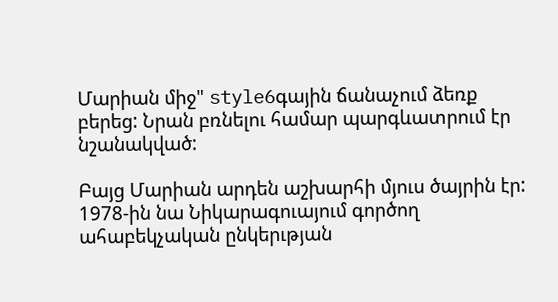Մարիան միջ" style6գային ճանաչում ձեռք բերեց: Նրան բռնելու համար պարգևատրում էր նշանակված:

Բայց Մարիան արդեն աշխարհի մյուս ծայրին էր: 1978-ին նա Նիկարագուայում գործող ահաբեկչական ընկերւթյան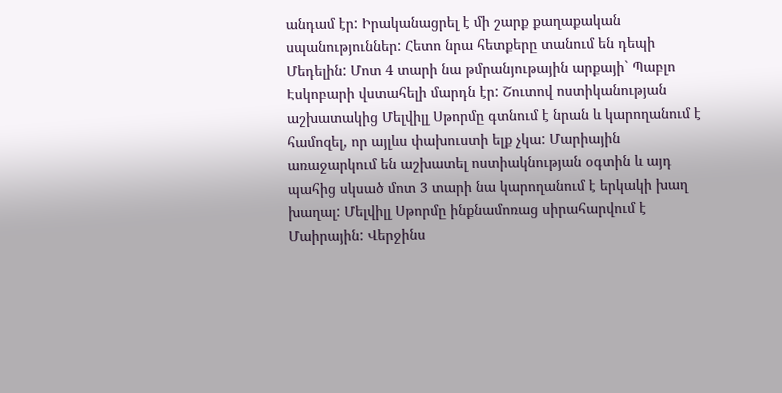անդամ էր: Իրականացրել է մի շարք քաղաքական սպանություններ: Հետո նրա հետքերը տանում են դեպի Մեդելին: Մոտ 4 տարի նա թմրանյութային արքայի` Պաբլո Էսկոբարի վստահելի մարդն էր: Շուտով ոստիկանության աշխատակից Մելվիլլ Սթորմը գտնում է նրան և կարողանում է համոզել, որ այլևս փախուստի ելք չկա: Մարիային առաջարկում են աշխատել ոստիակնության օգտին և այդ պահից սկսած մոտ 3 տարի նա կարողանում է երկակի խաղ խաղալ: Մելվիլլ Սթորմը ինքնամոռաց սիրահարվում է Մաիրային: Վերջինս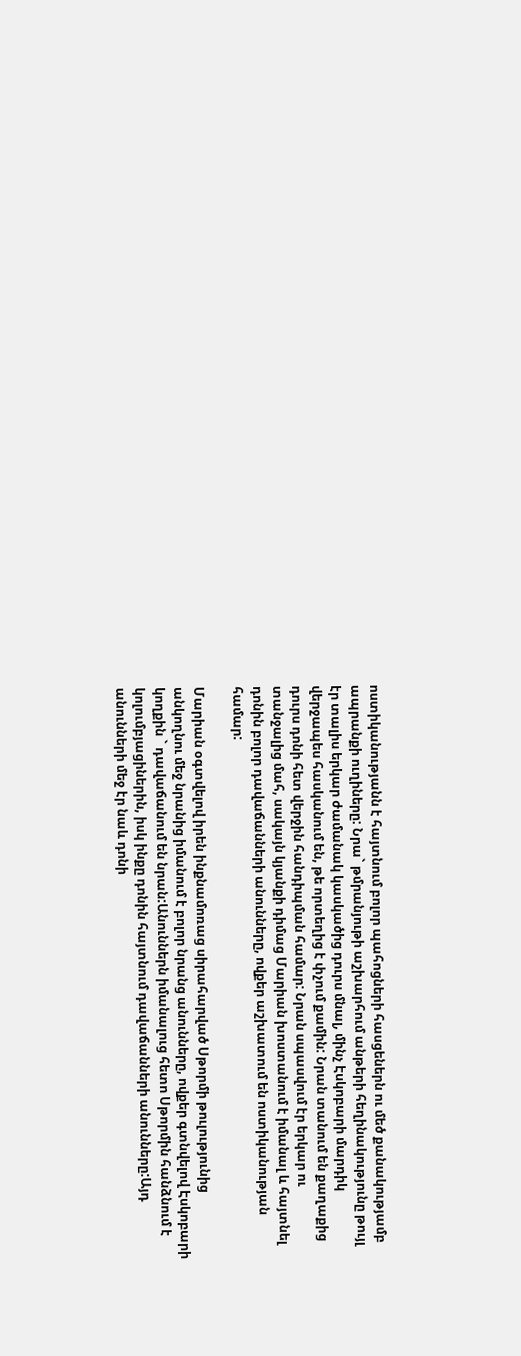ոստիկանությանն է հայտնում բոլոր պահոցների հասցեներն ու մեծ քանակությամբ ապրանքի ուղիները: Նրա` թմրանյութի աշխարհում անթերի հեղինակությունը թույլ էր տալիս երկար ժամանակ կասկածից դուրս մնալ, մինչ Էսկոբարի մարդիկ վերջապես հասկանում են, թե որտեղից է փչում քամին: Նրան տանում են քաղաքից դուրս դոնի հետ վերջին հանդիպման համար: Նրան սպասվում էր երկար ու տանջալից մահ, սակայն կյանքի դիմաց Մարիան խոստանում է իմանալ և հայտնել դոնին բոլոր դավաճանների անունները, ովքեր աշխատում են ոստիկանության համար:

Մարիան օգտվելով իրեն ինքնամոռաց սիրահարված Սթորմի թուլությունից անկողնու մեջ նրանից իմանում է բոլոր նրանց անունները, ովքեր գտնվելով Էսկոբարի կողքին ` դավաճանում են նրան:Անուններն իմանալուց հետո Սթորմին հանձնում է կոլումբյացիներին, իսկ ինքը դոնին հայտնում դավաճանների անունները:Այդ անունների մեջ էր նաև դոնի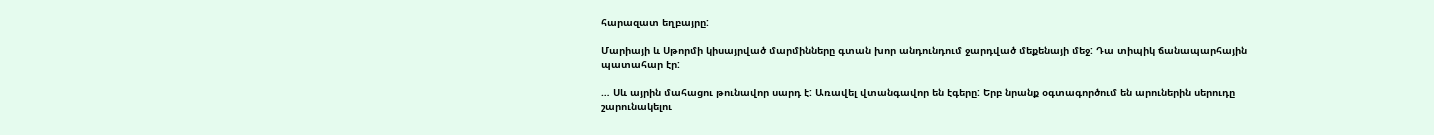հարազատ եղբայրը:

Մարիայի և Սթորմի կիսայրված մարմինները գտան խոր անդունդում ջարդված մեքենայի մեջ: Դա տիպիկ ճանապարհային պատահար էր:

… Սև այրին մահացու թունավոր սարդ է: Առավել վտանգավոր են էգերը: Երբ նրանք օգտագործում են արուներին սերուդը շարունակելու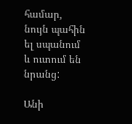համար, նույն պահին ել սպանում և ուտում են նրանց:

Անի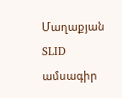Մաղաքյան SLID ամսագիր